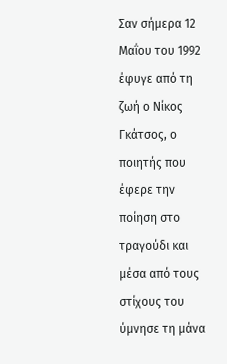Σαν σήμερα 12 Μαΐου του 1992 έφυγε από τη ζωή ο Νίκος Γκάτσος, ο ποιητής που έφερε την ποίηση στο τραγούδι και μέσα από τους στίχους του ύμνησε τη μάνα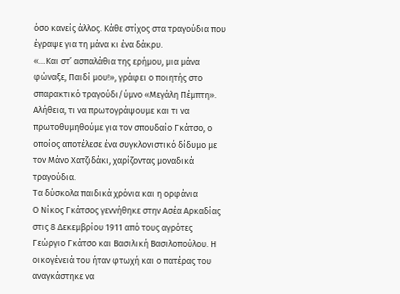όσο κανείς άλλος. Κάθε στίχος στα τραγούδια που έγραψε για τη μάνα κι ένα δάκρυ.
«…Και στ’ ασπαλάθια της ερήμου, μια μάνα φώναξε, Παιδί μου!», γράφει ο ποιητής στο σπαρακτικό τραγούδι/ύμνο «Μεγάλη Πέμπτη». Αλήθεια, τι να πρωτογράψουμε και τι να πρωτοθυμηθούμε για τον σπουδαίο Γκάτσο, ο οποίος αποτέλεσε ένα συγκλονιστικό δίδυμο με τον Μάνο Χατζιδάκι, χαρίζοντας μοναδικά τραγούδια.
Τα δύσκολα παιδικά χρόνια και η ορφάνια
Ο Νίκος Γκάτσος γεννήθηκε στην Ασέα Αρκαδίας στις 8 Δεκεμβρίου 1911 από τους αγρότες Γεώργιο Γκάτσο και Βασιλική Βασιλοπούλου. Η οικογένειά του ήταν φτωχή και ο πατέρας του αναγκάστηκε να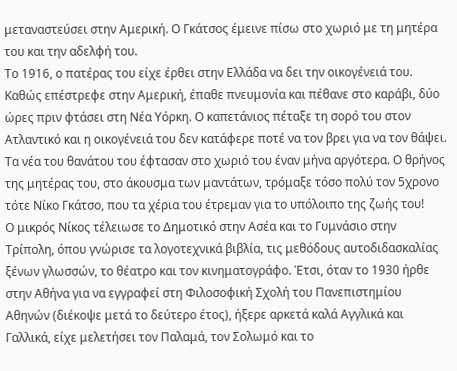μεταναστεύσει στην Αμερική. Ο Γκάτσος έμεινε πίσω στο χωριό με τη μητέρα του και την αδελφή του.
Το 1916, ο πατέρας του είχε έρθει στην Ελλάδα να δει την οικογένειά του. Καθώς επέστρεφε στην Αμερική, έπαθε πνευμονία και πέθανε στο καράβι, δύο ώρες πριν φτάσει στη Νέα Υόρκη. Ο καπετάνιος πέταξε τη σορό του στον Ατλαντικό και η οικογένειά του δεν κατάφερε ποτέ να τον βρει για να τον θάψει. Τα νέα του θανάτου του έφτασαν στο χωριό του έναν μήνα αργότερα. Ο θρήνος της μητέρας του, στο άκουσμα των μαντάτων, τρόμαξε τόσο πολύ τον 5χρονο τότε Νίκο Γκάτσο, που τα χέρια του έτρεμαν για το υπόλοιπο της ζωής του!
Ο μικρός Νίκος τέλειωσε το Δημοτικό στην Ασέα και το Γυμνάσιο στην Τρίπολη, όπου γνώρισε τα λογοτεχνικά βιβλία, τις μεθόδους αυτοδιδασκαλίας ξένων γλωσσών, το θέατρο και τον κινηματογράφο. Έτσι, όταν το 1930 ήρθε στην Αθήνα για να εγγραφεί στη Φιλοσοφική Σχολή του Πανεπιστημίου Αθηνών (διέκοψε μετά το δεύτερο έτος), ήξερε αρκετά καλά Αγγλικά και Γαλλικά, είχε μελετήσει τον Παλαμά, τον Σολωμό και το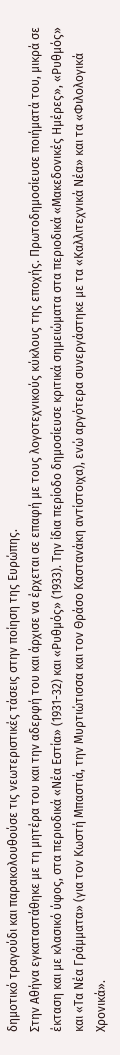δημοτικό τραγούδι και παρακολουθούσε τις νεωτεριστικές τάσεις στην ποίηση της Ευρώπης.
Στην Αθήνα εγκαταστάθηκε με τη μητέρα του και την αδερφή του και άρχισε να έρχεται σε επαφή με τους λογοτεχνικούς κύκλους της εποχής. Πρωτοδημοσίευσε ποιήματά του, μικρά σε έκταση και με κλασικό ύφος, στα περιοδικά «Νέα Εστία» (1931-32) και «Ρυθμός» (1933). Την ίδια περίοδο δημοσίευσε κριτικά σημειώματα στα περιοδικά «Μακεδονικές Ημέρες», «Ρυθμός» και «Τα Νέα Γράμματα» (για τον Κωστή Μπαστιά, την Μυρτιώτισσα και τον Θράσο Καστανάκη αντίστοιχα), ενώ αργότερα συνεργάστηκε με τα «Καλλιτεχνικά Νέα» και τα «Φιλολογικά Χρονικά».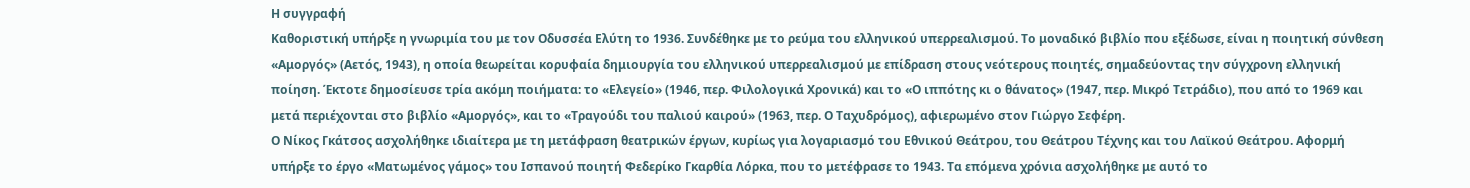Η συγγραφή
Καθοριστική υπήρξε η γνωριμία του με τον Οδυσσέα Ελύτη το 1936. Συνδέθηκε με το ρεύμα του ελληνικού υπερρεαλισμού. Το μοναδικό βιβλίο που εξέδωσε, είναι η ποιητική σύνθεση «Αμοργός» (Αετός, 1943), η οποία θεωρείται κορυφαία δημιουργία του ελληνικού υπερρεαλισμού με επίδραση στους νεότερους ποιητές, σημαδεύοντας την σύγχρονη ελληνική ποίηση. Έκτοτε δημοσίευσε τρία ακόμη ποιήματα: το «Ελεγείο» (1946, περ. Φιλολογικά Χρονικά) και το «Ο ιππότης κι ο θάνατος» (1947, περ. Μικρό Τετράδιο), που από το 1969 και μετά περιέχονται στο βιβλίο «Αμοργός», και το «Τραγούδι του παλιού καιρού» (1963, περ. Ο Ταχυδρόμος), αφιερωμένο στον Γιώργο Σεφέρη.
Ο Νίκος Γκάτσος ασχολήθηκε ιδιαίτερα με τη μετάφραση θεατρικών έργων, κυρίως για λογαριασμό του Εθνικού Θεάτρου, του Θεάτρου Τέχνης και του Λαϊκού Θεάτρου. Αφορμή υπήρξε το έργο «Ματωμένος γάμος» του Ισπανού ποιητή Φεδερίκο Γκαρθία Λόρκα, που το μετέφρασε το 1943. Τα επόμενα χρόνια ασχολήθηκε με αυτό το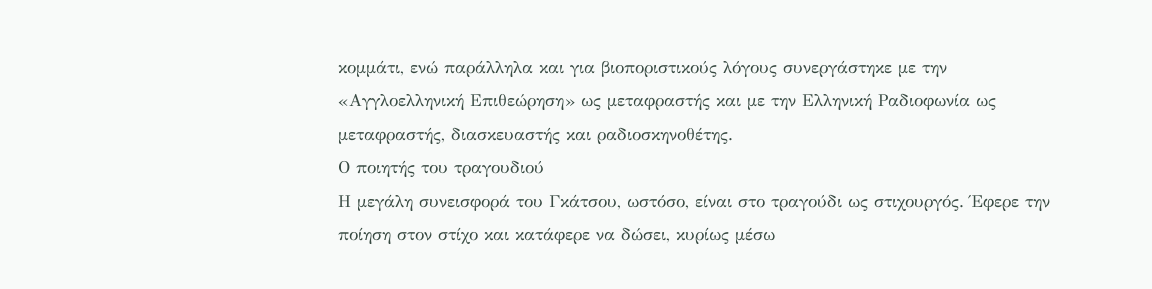κομμάτι, ενώ παράλληλα και για βιοποριστικούς λόγους συνεργάστηκε με την «Αγγλοελληνική Επιθεώρηση» ως μεταφραστής και με την Ελληνική Ραδιοφωνία ως μεταφραστής, διασκευαστής και ραδιοσκηνοθέτης.
Ο ποιητής του τραγουδιού
Η μεγάλη συνεισφορά του Γκάτσου, ωστόσο, είναι στο τραγούδι ως στιχουργός. Έφερε την ποίηση στον στίχο και κατάφερε να δώσει, κυρίως μέσω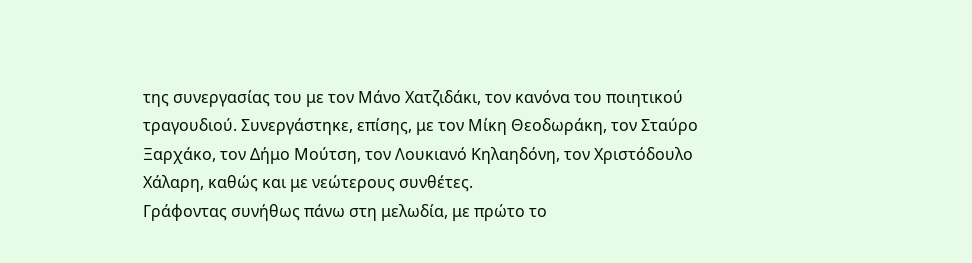της συνεργασίας του με τον Μάνο Χατζιδάκι, τον κανόνα του ποιητικού τραγουδιού. Συνεργάστηκε, επίσης, με τον Μίκη Θεοδωράκη, τον Σταύρο Ξαρχάκο, τον Δήμο Μούτση, τον Λουκιανό Κηλαηδόνη, τον Χριστόδουλο Χάλαρη, καθώς και με νεώτερους συνθέτες.
Γράφοντας συνήθως πάνω στη μελωδία, με πρώτο το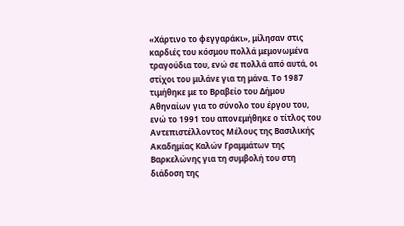«Χάρτινο το φεγγαράκι», μίλησαν στις καρδιές του κόσμου πολλά μεμονωμένα τραγούδια του, ενώ σε πολλά από αυτά, οι στίχοι του μιλάνε για τη μάνα. Το 1987 τιμήθηκε με το Βραβείο του Δήμου Αθηναίων για το σύνολο του έργου του, ενώ το 1991 του απονεμήθηκε ο τίτλος του Αντεπιστέλλοντος Μέλους της Βασιλικής Ακαδημίας Καλών Γραμμάτων της Βαρκελώνης για τη συμβολή του στη διάδοση της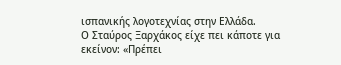ισπανικής λογοτεχνίας στην Ελλάδα.
Ο Σταύρος Ξαρχάκος είχε πει κάποτε για εκείνον: «Πρέπει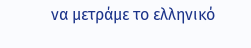να μετράμε το ελληνικό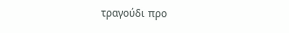τραγούδι προ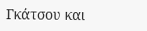Γκάτσου και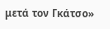μετά τον Γκάτσο»